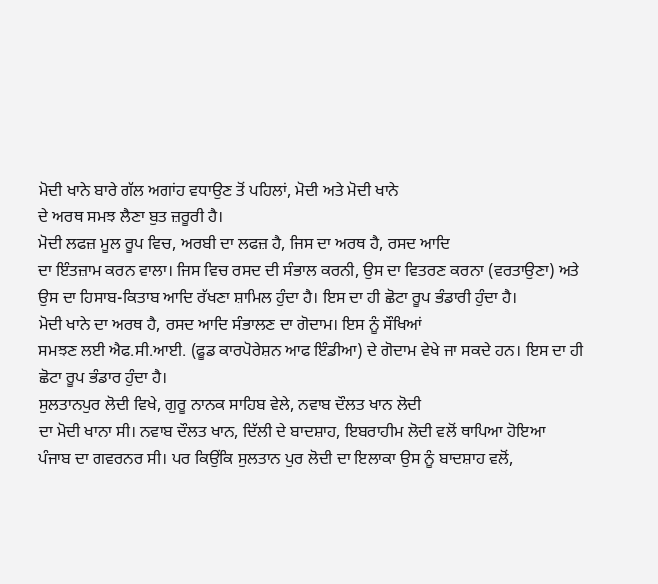ਮੋਦੀ ਖਾਨੇ ਬਾਰੇ ਗੱਲ ਅਗਾਂਹ ਵਧਾਉਣ ਤੋਂ ਪਹਿਲਾਂ, ਮੋਦੀ ਅਤੇ ਮੋਦੀ ਖਾਨੇ
ਦੇ ਅਰਥ ਸਮਝ ਲੈਣਾ ਬੁਤ ਜ਼ਰੂਰੀ ਹੈ।
ਮੋਦੀ ਲਫਜ਼ ਮੂਲ ਰੂਪ ਵਿਚ, ਅਰਬੀ ਦਾ ਲਫਜ਼ ਹੈ, ਜਿਸ ਦਾ ਅਰਥ ਹੈ, ਰਸਦ ਆਦਿ
ਦਾ ਇੰਤਜ਼ਾਮ ਕਰਨ ਵਾਲਾ। ਜਿਸ ਵਿਚ ਰਸਦ ਦੀ ਸੰਭਾਲ ਕਰਨੀ, ਉਸ ਦਾ ਵਿਤਰਣ ਕਰਨਾ (ਵਰਤਾਉਣਾ) ਅਤੇ
ਉਸ ਦਾ ਹਿਸਾਬ-ਕਿਤਾਬ ਆਦਿ ਰੱਖਣਾ ਸ਼ਾਮਿਲ ਹੁੰਦਾ ਹੈ। ਇਸ ਦਾ ਹੀ ਛੋਟਾ ਰੂਪ ਭੰਡਾਰੀ ਹੁੰਦਾ ਹੈ।
ਮੋਦੀ ਖਾਨੇ ਦਾ ਅਰਥ ਹੈ, ਰਸਦ ਆਦਿ ਸੰਭਾਲਣ ਦਾ ਗੋਦਾਮ। ਇਸ ਨੂੰ ਸੌਖਿਆਂ
ਸਮਝਣ ਲਈ ਐਫ.ਸੀ.ਆਈ. (ਫੂਡ ਕਾਰਪੋਰੇਸ਼ਨ ਆਫ ਇੰਡੀਆ) ਦੇ ਗੋਦਾਮ ਵੇਖੇ ਜਾ ਸਕਦੇ ਹਨ। ਇਸ ਦਾ ਹੀ
ਛੋਟਾ ਰੂਪ ਭੰਡਾਰ ਹੁੰਦਾ ਹੈ।
ਸੁਲਤਾਨਪੁਰ ਲੋਦੀ ਵਿਖੇ, ਗੁਰੂ ਨਾਨਕ ਸਾਹਿਬ ਵੇਲੇ, ਨਵਾਬ ਦੌਲਤ ਖਾਨ ਲੋਦੀ
ਦਾ ਮੋਦੀ ਖਾਨਾ ਸੀ। ਨਵਾਬ ਦੌਲਤ ਖਾਨ, ਦਿੱਲੀ ਦੇ ਬਾਦਸ਼ਾਹ, ਇਬਰਾਹੀਮ ਲੋਦੀ ਵਲੋਂ ਥਾਪਿਆ ਹੋਇਆ
ਪੰਜਾਬ ਦਾ ਗਵਰਨਰ ਸੀ। ਪਰ ਕਿਉਂਕਿ ਸੁਲਤਾਨ ਪੁਰ ਲੋਦੀ ਦਾ ਇਲਾਕਾ ਉਸ ਨੂੰ ਬਾਦਸ਼ਾਹ ਵਲੋਂ,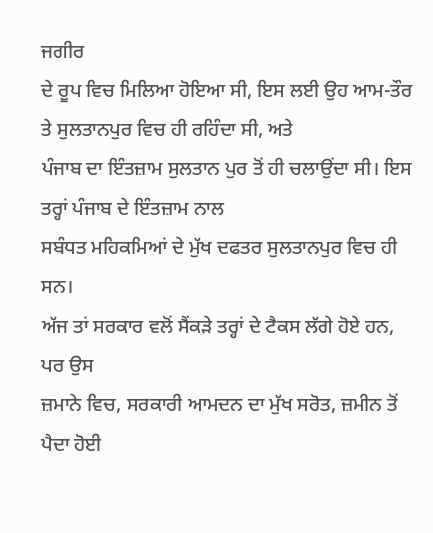ਜਗੀਰ
ਦੇ ਰੂਪ ਵਿਚ ਮਿਲਿਆ ਹੋਇਆ ਸੀ, ਇਸ ਲਈ ਉਹ ਆਮ-ਤੌਰ ਤੇ ਸੁਲਤਾਨਪੁਰ ਵਿਚ ਹੀ ਰਹਿੰਦਾ ਸੀ, ਅਤੇ
ਪੰਜਾਬ ਦਾ ਇੰਤਜ਼ਾਮ ਸੁਲਤਾਨ ਪੁਰ ਤੋਂ ਹੀ ਚਲਾਉਂਦਾ ਸੀ। ਇਸ ਤਰ੍ਹਾਂ ਪੰਜਾਬ ਦੇ ਇੰਤਜ਼ਾਮ ਨਾਲ
ਸਬੰਧਤ ਮਹਿਕਮਿਆਂ ਦੇ ਮੁੱਖ ਦਫਤਰ ਸੁਲਤਾਨਪੁਰ ਵਿਚ ਹੀ ਸਨ।
ਅੱਜ ਤਾਂ ਸਰਕਾਰ ਵਲੋਂ ਸੈਂਕੜੇ ਤਰ੍ਹਾਂ ਦੇ ਟੈਕਸ ਲੱਗੇ ਹੋਏ ਹਨ, ਪਰ ਉਸ
ਜ਼ਮਾਨੇ ਵਿਚ, ਸਰਕਾਰੀ ਆਮਦਨ ਦਾ ਮੁੱਖ ਸਰੋਤ, ਜ਼ਮੀਨ ਤੋਂ ਪੈਦਾ ਹੋਈ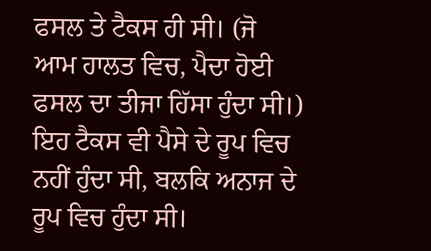ਫਸਲ ਤੇ ਟੈਕਸ ਹੀ ਸੀ। (ਜੋ
ਆਮ ਹਾਲਤ ਵਿਚ, ਪੈਦਾ ਹੋਈ ਫਸਲ ਦਾ ਤੀਜਾ ਹਿੱਸਾ ਹੁੰਦਾ ਸੀ।) ਇਹ ਟੈਕਸ ਵੀ ਪੈਸੇ ਦੇ ਰੂਪ ਵਿਚ
ਨਹੀਂ ਹੁੰਦਾ ਸੀ, ਬਲਕਿ ਅਨਾਜ ਦੇ ਰੂਪ ਵਿਚ ਹੁੰਦਾ ਸੀ।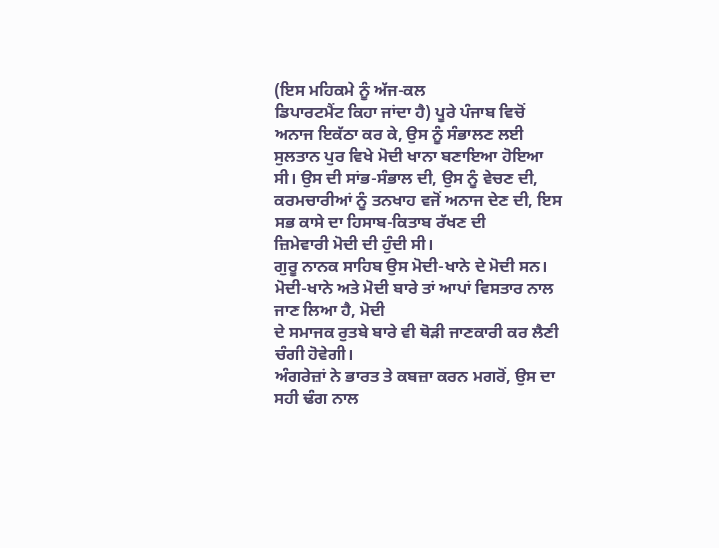(ਇਸ ਮਹਿਕਮੇ ਨੂੰ ਅੱਜ-ਕਲ
ਡਿਪਾਰਟਮੈਂਟ ਕਿਹਾ ਜਾਂਦਾ ਹੈ) ਪੂਰੇ ਪੰਜਾਬ ਵਿਚੋਂ ਅਨਾਜ ਇਕੱਠਾ ਕਰ ਕੇ, ਉਸ ਨੂੰ ਸੰਭਾਲਣ ਲਈ
ਸੁਲਤਾਨ ਪੁਰ ਵਿਖੇ ਮੋਦੀ ਖਾਨਾ ਬਣਾਇਆ ਹੋਇਆ ਸੀ। ਉਸ ਦੀ ਸਾਂਭ-ਸੰਭਾਲ ਦੀ, ਉਸ ਨੂੰ ਵੇਚਣ ਦੀ,
ਕਰਮਚਾਰੀਆਂ ਨੂੰ ਤਨਖਾਹ ਵਜੋਂ ਅਨਾਜ ਦੇਣ ਦੀ, ਇਸ ਸਭ ਕਾਸੇ ਦਾ ਹਿਸਾਬ-ਕਿਤਾਬ ਰੱਖਣ ਦੀ
ਜ਼ਿਮੇਵਾਰੀ ਮੋਦੀ ਦੀ ਹੁੰਦੀ ਸੀ।
ਗੁਰੂ ਨਾਨਕ ਸਾਹਿਬ ਉਸ ਮੋਦੀ-ਖਾਨੇ ਦੇ ਮੋਦੀ ਸਨ।
ਮੋਦੀ-ਖਾਨੇ ਅਤੇ ਮੋਦੀ ਬਾਰੇ ਤਾਂ ਆਪਾਂ ਵਿਸਤਾਰ ਨਾਲ ਜਾਣ ਲਿਆ ਹੈ, ਮੋਦੀ
ਦੇ ਸਮਾਜਕ ਰੁਤਬੇ ਬਾਰੇ ਵੀ ਥੋੜੀ ਜਾਣਕਾਰੀ ਕਰ ਲੈਣੀ ਚੰਗੀ ਹੋਵੇਗੀ।
ਅੰਗਰੇਜ਼ਾਂ ਨੇ ਭਾਰਤ ਤੇ ਕਬਜ਼ਾ ਕਰਨ ਮਗਰੋਂ, ਉਸ ਦਾ ਸਹੀ ਢੰਗ ਨਾਲ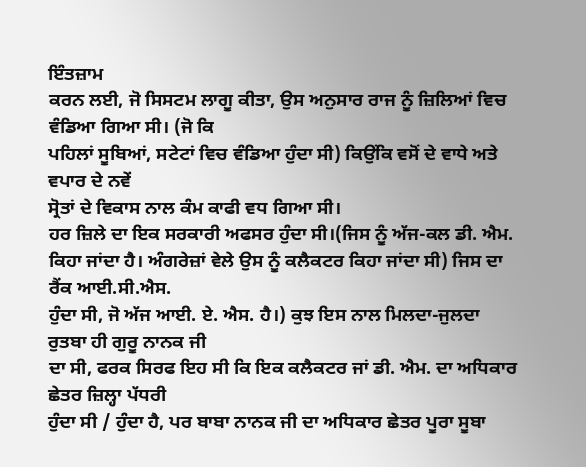ਇੰਤਜ਼ਾਮ
ਕਰਨ ਲਈ, ਜੋ ਸਿਸਟਮ ਲਾਗੂ ਕੀਤਾ, ਉਸ ਅਨੁਸਾਰ ਰਾਜ ਨੂੰ ਜ਼ਿਲਿਆਂ ਵਿਚ ਵੰਡਿਆ ਗਿਆ ਸੀ। (ਜੋ ਕਿ
ਪਹਿਲਾਂ ਸੂਬਿਆਂ, ਸਟੇਟਾਂ ਵਿਚ ਵੰਡਿਆ ਹੁੰਦਾ ਸੀ) ਕਿਉਂਕਿ ਵਸੋਂ ਦੇ ਵਾਧੇ ਅਤੇ ਵਪਾਰ ਦੇ ਨਵੇਂ
ਸ੍ਰੋਤਾਂ ਦੇ ਵਿਕਾਸ ਨਾਲ ਕੰਮ ਕਾਫੀ ਵਧ ਗਿਆ ਸੀ।
ਹਰ ਜ਼ਿਲੇ ਦਾ ਇਕ ਸਰਕਾਰੀ ਅਫਸਰ ਹੁੰਦਾ ਸੀ।(ਜਿਸ ਨੂੰ ਅੱਜ-ਕਲ ਡੀ. ਐਮ.
ਕਿਹਾ ਜਾਂਦਾ ਹੈ। ਅੰਗਰੇਜ਼ਾਂ ਵੇਲੇ ਉਸ ਨੂੰ ਕਲੈਕਟਰ ਕਿਹਾ ਜਾਂਦਾ ਸੀ) ਜਿਸ ਦਾ ਰੈਂਕ ਆਈ.ਸੀ.ਐਸ.
ਹੁੰਦਾ ਸੀ, ਜੋ ਅੱਜ ਆਈ. ਏ. ਐਸ. ਹੈ।) ਕੁਝ ਇਸ ਨਾਲ ਮਿਲਦਾ-ਜੁਲਦਾ ਰੁਤਬਾ ਹੀ ਗੁਰੂ ਨਾਨਕ ਜੀ
ਦਾ ਸੀ, ਫਰਕ ਸਿਰਫ ਇਹ ਸੀ ਕਿ ਇਕ ਕਲੈਕਟਰ ਜਾਂ ਡੀ. ਐਮ. ਦਾ ਅਧਿਕਾਰ ਛੇਤਰ ਜ਼ਿਲ੍ਹਾ ਪੱਧਰੀ
ਹੁੰਦਾ ਸੀ / ਹੁੰਦਾ ਹੈ, ਪਰ ਬਾਬਾ ਨਾਨਕ ਜੀ ਦਾ ਅਧਿਕਾਰ ਛੇਤਰ ਪੂਰਾ ਸੂਬਾ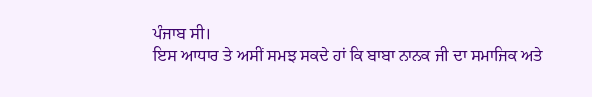ਪੰਜਾਬ ਸੀ।
ਇਸ ਆਧਾਰ ਤੇ ਅਸੀਂ ਸਮਝ ਸਕਦੇ ਹਾਂ ਕਿ ਬਾਬਾ ਨਾਨਕ ਜੀ ਦਾ ਸਮਾਜਿਕ ਅਤੇ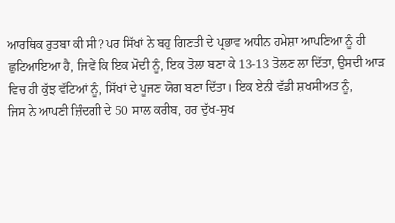ਆਰਥਿਕ ਰੁਤਬਾ ਕੀ ਸੀ? ਪਰ ਸਿੱਖਾਂ ਨੇ ਬਹੁ ਗਿਣਤੀ ਦੇ ਪ੍ਰਭਾਵ ਅਧੀਨ ਹਮੇਸ਼ਾ ਆਪਣਿਆ ਨੂੰ ਹੀ
ਛੁਟਿਆਇਆ ਹੈ, ਜਿਵੇਂ ਕਿ ਇਕ ਮੋਦੀ ਨੂੰ, ਇਕ ਤੋਲਾ ਬਣਾ ਕੇ 13-13 ਤੋਲਣ ਲਾ ਦਿੱਤਾ, ਉਸਦੀ ਆੜ
ਵਿਚ ਹੀ ਕੁੱਝ ਵੱਟਿਆਂ ਨੂੰ, ਸਿੱਖਾਂ ਦੇ ਪੂਜਣ ਯੋਗ ਬਣਾ ਦਿੱਤਾ। ਇਕ ਏਨੀ ਵੱਡੀ ਸ਼ਖਸੀਅਤ ਨੂੰ,
ਜਿਸ ਨੇ ਆਪਣੀ ਜ਼ਿੰਦਗੀ ਦੇ 50 ਸਾਲ ਕਰੀਬ, ਹਰ ਦੁੱਖ-ਸੁਖ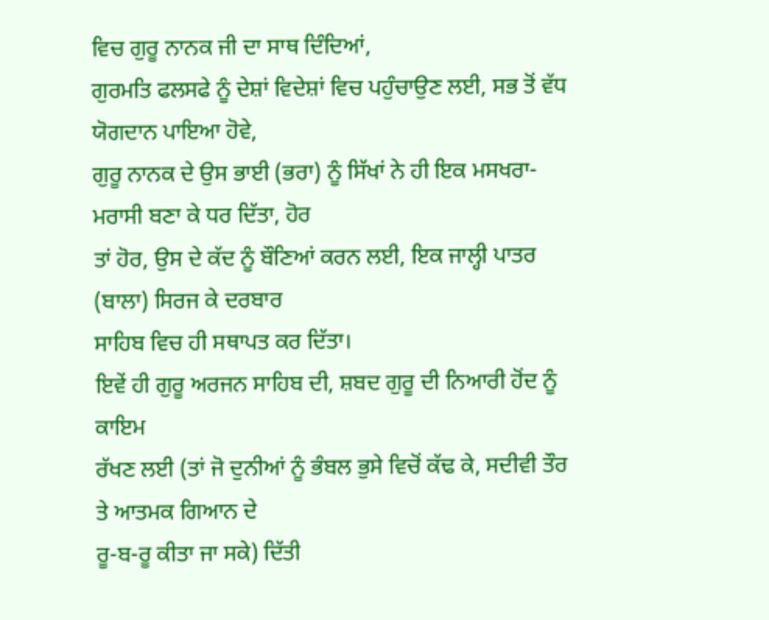ਵਿਚ ਗੁਰੂ ਨਾਨਕ ਜੀ ਦਾ ਸਾਥ ਦਿੰਦਿਆਂ,
ਗੁਰਮਤਿ ਫਲਸਫੇ ਨੂੰ ਦੇਸ਼ਾਂ ਵਿਦੇਸ਼ਾਂ ਵਿਚ ਪਹੁੰਚਾਉਣ ਲਈ, ਸਭ ਤੋਂ ਵੱਧ ਯੋਗਦਾਨ ਪਾਇਆ ਹੋਵੇ,
ਗੁਰੂ ਨਾਨਕ ਦੇ ਉਸ ਭਾਈ (ਭਰਾ) ਨੂੰ ਸਿੱਖਾਂ ਨੇ ਹੀ ਇਕ ਮਸਖਰਾ-ਮਰਾਸੀ ਬਣਾ ਕੇ ਧਰ ਦਿੱਤਾ, ਹੋਰ
ਤਾਂ ਹੋਰ, ਉਸ ਦੇ ਕੱਦ ਨੂੰ ਬੌਣਿਆਂ ਕਰਨ ਲਈ, ਇਕ ਜਾਲ੍ਹੀ ਪਾਤਰ (ਬਾਲਾ) ਸਿਰਜ ਕੇ ਦਰਬਾਰ
ਸਾਹਿਬ ਵਿਚ ਹੀ ਸਥਾਪਤ ਕਰ ਦਿੱਤਾ।
ਇਵੇਂ ਹੀ ਗੁਰੂ ਅਰਜਨ ਸਾਹਿਬ ਦੀ, ਸ਼ਬਦ ਗੁਰੂ ਦੀ ਨਿਆਰੀ ਹੋਂਦ ਨੂੰ ਕਾਇਮ
ਰੱਖਣ ਲਈ (ਤਾਂ ਜੋ ਦੁਨੀਆਂ ਨੂੰ ਭੰਬਲ ਭੁਸੇ ਵਿਚੋਂ ਕੱਢ ਕੇ, ਸਦੀਵੀ ਤੌਰ ਤੇ ਆਤਮਕ ਗਿਆਨ ਦੇ
ਰੂ-ਬ-ਰੂ ਕੀਤਾ ਜਾ ਸਕੇ) ਦਿੱਤੀ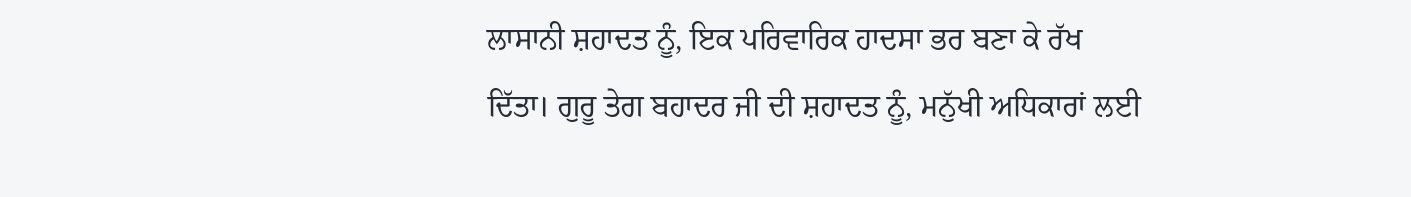ਲਾਸਾਨੀ ਸ਼ਹਾਦਤ ਨੂੰ, ਇਕ ਪਰਿਵਾਰਿਕ ਹਾਦਸਾ ਭਰ ਬਣਾ ਕੇ ਰੱਖ
ਦਿੱਤਾ। ਗੁਰੂ ਤੇਗ ਬਹਾਦਰ ਜੀ ਦੀ ਸ਼ਹਾਦਤ ਨੂੰ, ਮਨੁੱਖੀ ਅਧਿਕਾਰਾਂ ਲਈ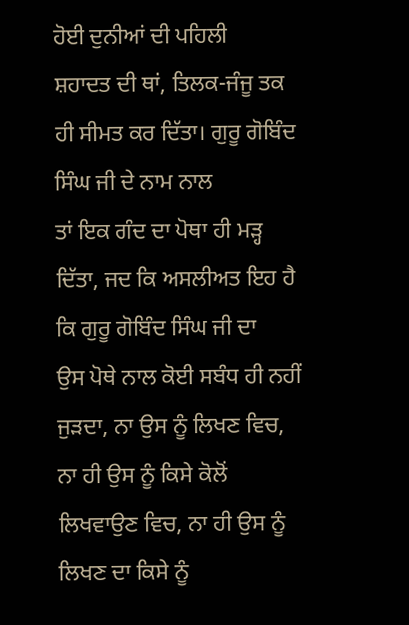ਹੋਈ ਦੁਨੀਆਂ ਦੀ ਪਹਿਲੀ
ਸ਼ਹਾਦਤ ਦੀ ਥਾਂ, ਤਿਲਕ-ਜੰਜੂ ਤਕ ਹੀ ਸੀਮਤ ਕਰ ਦਿੱਤਾ। ਗੁਰੂ ਗੋਬਿੰਦ ਸਿੰਘ ਜੀ ਦੇ ਨਾਮ ਨਾਲ
ਤਾਂ ਇਕ ਗੰਦ ਦਾ ਪੋਥਾ ਹੀ ਮੜ੍ਹ ਦਿੱਤਾ, ਜਦ ਕਿ ਅਸਲੀਅਤ ਇਹ ਹੈ ਕਿ ਗੁਰੂ ਗੋਬਿੰਦ ਸਿੰਘ ਜੀ ਦਾ
ਉਸ ਪੋਥੇ ਨਾਲ ਕੋਈ ਸਬੰਧ ਹੀ ਨਹੀਂ ਜੁੜਦਾ, ਨਾ ਉਸ ਨੂੰ ਲਿਖਣ ਵਿਚ, ਨਾ ਹੀ ਉਸ ਨੂੰ ਕਿਸੇ ਕੋਲੋਂ
ਲਿਖਵਾਉਣ ਵਿਚ, ਨਾ ਹੀ ਉਸ ਨੂੰ ਲਿਖਣ ਦਾ ਕਿਸੇ ਨੂੰ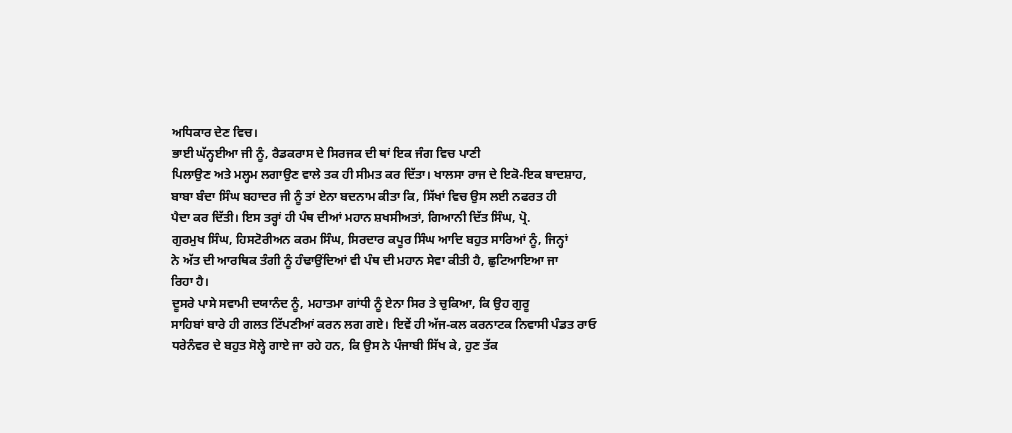ਅਧਿਕਾਰ ਦੇਣ ਵਿਚ।
ਭਾਈ ਘੱਨ੍ਹਈਆ ਜੀ ਨੂੰ, ਰੈਡਕਰਾਸ ਦੇ ਸਿਰਜਕ ਦੀ ਥਾਂ ਇਕ ਜੰਗ ਵਿਚ ਪਾਣੀ
ਪਿਲਾਉਣ ਅਤੇ ਮਲ੍ਹਮ ਲਗਾਉਣ ਵਾਲੇ ਤਕ ਹੀ ਸੀਮਤ ਕਰ ਦਿੱਤਾ। ਖਾਲਸਾ ਰਾਜ ਦੇ ਇਕੋ-ਇਕ ਬਾਦਸ਼ਾਹ,
ਬਾਬਾ ਬੰਦਾ ਸਿੰਘ ਬਹਾਦਰ ਜੀ ਨੂੰ ਤਾਂ ਏਨਾ ਬਦਨਾਮ ਕੀਤਾ ਕਿ, ਸਿੱਖਾਂ ਵਿਚ ਉਸ ਲਈ ਨਫਰਤ ਹੀ
ਪੈਦਾ ਕਰ ਦਿੱਤੀ। ਇਸ ਤਰ੍ਹਾਂ ਹੀ ਪੰਥ ਦੀਆਂ ਮਹਾਨ ਸ਼ਖਸੀਅਤਾਂ, ਗਿਆਨੀ ਦਿੱਤ ਸਿੰਘ, ਪ੍ਰੋ.
ਗੁਰਮੁਖ ਸਿੰਘ, ਹਿਸਟੋਰੀਅਨ ਕਰਮ ਸਿੰਘ, ਸਿਰਦਾਰ ਕਪੂਰ ਸਿੰਘ ਆਦਿ ਬਹੁਤ ਸਾਰਿਆਂ ਨੂੰ, ਜਿਨ੍ਹਾਂ
ਨੇ ਅੱਤ ਦੀ ਆਰਥਿਕ ਤੰਗੀ ਨੂੰ ਹੰਢਾਉਂਦਿਆਂ ਵੀ ਪੰਥ ਦੀ ਮਹਾਨ ਸੇਵਾ ਕੀਤੀ ਹੈ, ਛੁਟਿਆਇਆ ਜਾ
ਰਿਹਾ ਹੈ।
ਦੂਸਰੇ ਪਾਸੇ ਸਵਾਮੀ ਦਯਾਨੰਦ ਨੂੰ, ਮਹਾਤਮਾ ਗਾਂਧੀ ਨੂੰ ਏਨਾ ਸਿਰ ਤੇ ਚੁਕਿਆ, ਕਿ ਉਹ ਗੁਰੂ
ਸਾਹਿਬਾਂ ਬਾਰੇ ਹੀ ਗਲਤ ਟਿੱਪਣੀਆਂ ਕਰਨ ਲਗ ਗਏ। ਇਵੇਂ ਹੀ ਅੱਜ-ਕਲ ਕਰਨਾਟਕ ਨਿਵਾਸੀ ਪੰਡਤ ਰਾਓ
ਧਰੇਨੰਵਰ ਦੇ ਬਹੁਤ ਸੋਲ੍ਹੇ ਗਾਏ ਜਾ ਰਹੇ ਹਨ, ਕਿ ਉਸ ਨੇ ਪੰਜਾਬੀ ਸਿੱਖ ਕੇ, ਹੁਣ ਤੱਕ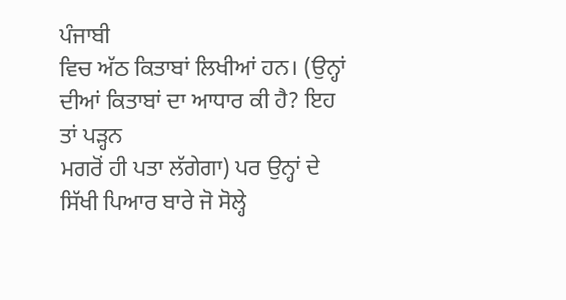ਪੰਜਾਬੀ
ਵਿਚ ਅੱਠ ਕਿਤਾਬਾਂ ਲਿਖੀਆਂ ਹਨ। (ਉਨ੍ਹਾਂ ਦੀਆਂ ਕਿਤਾਬਾਂ ਦਾ ਆਧਾਰ ਕੀ ਹੈ? ਇਹ ਤਾਂ ਪੜ੍ਹਨ
ਮਗਰੋਂ ਹੀ ਪਤਾ ਲੱਗੇਗਾ) ਪਰ ਉਨ੍ਹਾਂ ਦੇ ਸਿੱਖੀ ਪਿਆਰ ਬਾਰੇ ਜੋ ਸੋਲ੍ਹੇ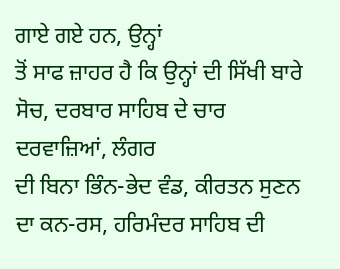ਗਾਏ ਗਏ ਹਨ, ਉਨ੍ਹਾਂ
ਤੋਂ ਸਾਫ ਜ਼ਾਹਰ ਹੈ ਕਿ ਉਨ੍ਹਾਂ ਦੀ ਸਿੱਖੀ ਬਾਰੇ ਸੋਚ, ਦਰਬਾਰ ਸਾਹਿਬ ਦੇ ਚਾਰ ਦਰਵਾਜ਼ਿਆਂ, ਲੰਗਰ
ਦੀ ਬਿਨਾ ਭਿੰਨ-ਭੇਦ ਵੰਡ, ਕੀਰਤਨ ਸੁਣਨ ਦਾ ਕਨ-ਰਸ, ਹਰਿਮੰਦਰ ਸਾਹਿਬ ਦੀ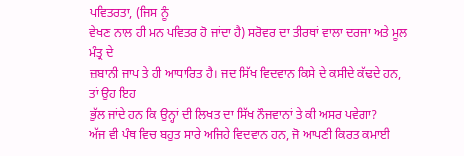ਪਵਿਤਰਤਾ, (ਜਿਸ ਨੂੰ
ਵੇਖਣ ਨਾਲ ਹੀ ਮਨ ਪਵਿਤਰ ਹੋ ਜਾਂਦਾ ਹੈ) ਸਰੋਵਰ ਦਾ ਤੀਰਥਾਂ ਵਾਲਾ ਦਰਜਾ ਅਤੇ ਮੂਲ ਮੰਤ੍ਰ ਦੇ
ਜ਼ਬਾਨੀ ਜਾਪ ਤੇ ਹੀ ਆਧਾਰਿਤ ਹੈ। ਜਦ ਸਿੱਖ ਵਿਦਵਾਨ ਕਿਸੇ ਦੇ ਕਸੀਦੇ ਕੱਢਦੇ ਹਨ, ਤਾਂ ਉਹ ਇਹ
ਭੁੱਲ ਜਾਂਦੇ ਹਨ ਕਿ ਉਨ੍ਹਾਂ ਦੀ ਲਿਖਤ ਦਾ ਸਿੱਖ ਨੌਜਵਾਨਾਂ ਤੇ ਕੀ ਅਸਰ ਪਵੇਗਾ?
ਅੱਜ ਵੀ ਪੰਥ ਵਿਚ ਬਹੁਤ ਸਾਰੇ ਅਜਿਹੇ ਵਿਦਵਾਨ ਹਨ, ਜੋ ਆਪਣੀ ਕਿਰਤ ਕਮਾਈ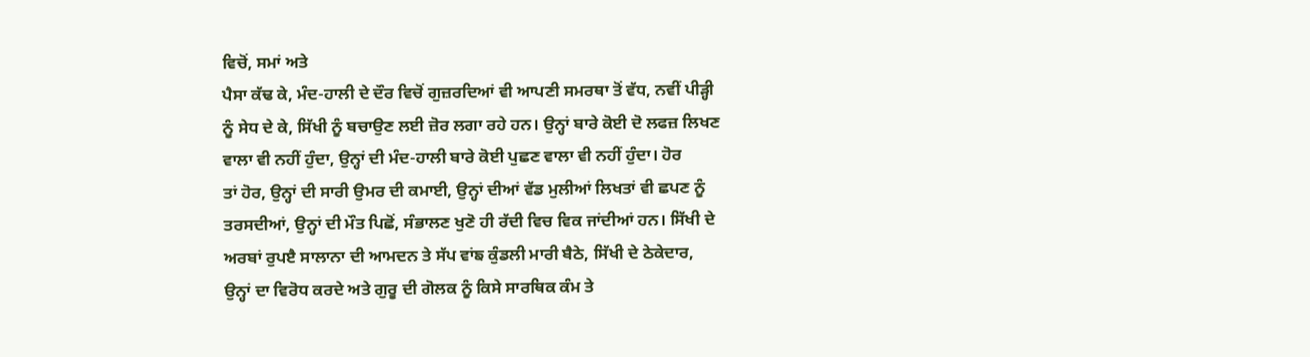ਵਿਚੋਂ, ਸਮਾਂ ਅਤੇ
ਪੈਸਾ ਕੱਢ ਕੇ, ਮੰਦ-ਹਾਲੀ ਦੇ ਦੌਰ ਵਿਚੋਂ ਗੁਜ਼ਰਦਿਆਂ ਵੀ ਆਪਣੀ ਸਮਰਥਾ ਤੋਂ ਵੱਧ, ਨਵੀਂ ਪੀੜ੍ਹੀ
ਨੂੰ ਸੇਧ ਦੇ ਕੇ, ਸਿੱਖੀ ਨੂੰ ਬਚਾਉਣ ਲਈ ਜ਼ੋਰ ਲਗਾ ਰਹੇ ਹਨ। ਉਨ੍ਹਾਂ ਬਾਰੇ ਕੋਈ ਦੋ ਲਫਜ਼ ਲਿਖਣ
ਵਾਲਾ ਵੀ ਨਹੀਂ ਹੁੰਦਾ, ਉਨ੍ਹਾਂ ਦੀ ਮੰਦ-ਹਾਲੀ ਬਾਰੇ ਕੋਈ ਪੁਛਣ ਵਾਲਾ ਵੀ ਨਹੀਂ ਹੁੰਦਾ। ਹੋਰ
ਤਾਂ ਹੋਰ, ਉਨ੍ਹਾਂ ਦੀ ਸਾਰੀ ਉਮਰ ਦੀ ਕਮਾਈ, ਉਨ੍ਹਾਂ ਦੀਆਂ ਵੱਡ ਮੁਲੀਆਂ ਲਿਖਤਾਂ ਵੀ ਛਪਣ ਨੂੰ
ਤਰਸਦੀਆਂ, ਉਨ੍ਹਾਂ ਦੀ ਮੌਤ ਪਿਛੋਂ, ਸੰਭਾਲਣ ਖੁਣੋ ਹੀ ਰੱਦੀ ਵਿਚ ਵਿਕ ਜਾਂਦੀਆਂ ਹਨ। ਸਿੱਖੀ ਦੇ
ਅਰਬਾਂ ਰੁਪੲੈ ਸਾਲਾਨਾ ਦੀ ਆਮਦਨ ਤੇ ਸੱਪ ਵਾਂਙ ਕੁੰਡਲੀ ਮਾਰੀ ਬੈਠੇ, ਸਿੱਖੀ ਦੇ ਠੇਕੇਦਾਰ,
ਉਨ੍ਹਾਂ ਦਾ ਵਿਰੋਧ ਕਰਦੇ ਅਤੇ ਗੁਰੂ ਦੀ ਗੋਲਕ ਨੂੰ ਕਿਸੇ ਸਾਰਥਿਕ ਕੰਮ ਤੇ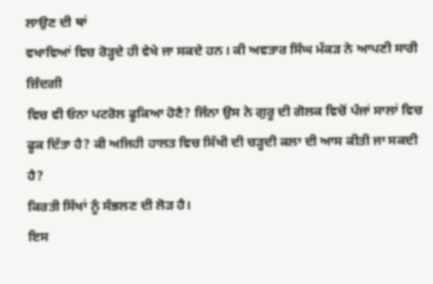ਲਾਉਣ ਦੀ ਥਾਂ
ਵਖਾਵਿਆਂ ਵਿਚ ਰੋੜ੍ਹਦੇ ਹੀ ਵੇਖੇ ਜਾ ਸਕਦੇ ਹਨ। ਕੀ ਅਵਤਾਰ ਸਿੰਘ ਮੱਕੜ ਨੇ ਆਪਣੀ ਸਾਰੀ ਜ਼ਿੰਦਗੀ
ਵਿਚ ਵੀ ਓਨਾ ਪਟਰੋਲ ਫੂਕਿਆ ਹੋਣੈ? ਜਿੰਨਾ ਉਸ ਨੇ ਗੁਰੂ ਦੀ ਗੋਲਕ ਵਿਚੋਂ ਪੰਜਾਂ ਸਾਲਾਂ ਵਿਚ
ਫੂਕ ਦਿੱਤਾ ਹੈ? ਕੀ ਅਜਿਹੀ ਹਾਲਤ ਵਿਚ ਸਿੱਖੀ ਦੀ ਚੜ੍ਹਦੀ ਕਲਾ ਦੀ ਆਸ ਕੀਤੀ ਜਾ ਸਕਦੀ ਹੈ?
ਕਿਰਤੀ ਸਿੱਖਾਂ ਨੂੰ ਸੰਭਲਣ ਦੀ ਲੋੜ ਹੈ।
ਇਸ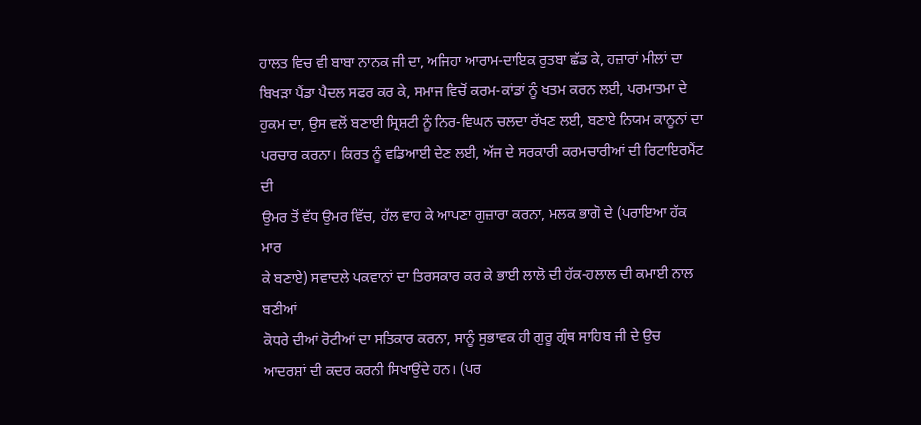ਹਾਲਤ ਵਿਚ ਵੀ ਬਾਬਾ ਨਾਨਕ ਜੀ ਦਾ, ਅਜਿਹਾ ਆਰਾਮ-ਦਾਇਕ ਰੁਤਬਾ ਛੱਡ ਕੇ, ਹਜ਼ਾਰਾਂ ਮੀਲਾਂ ਦਾ
ਬਿਖੜਾ ਪੈਂਡਾ ਪੈਦਲ ਸਫਰ ਕਰ ਕੇ, ਸਮਾਜ ਵਿਚੋਂ ਕਰਮ-ਕਾਂਡਾਂ ਨੂੰ ਖਤਮ ਕਰਨ ਲਈ, ਪਰਮਾਤਮਾ ਦੇ
ਹੁਕਮ ਦਾ, ਉਸ ਵਲੋਂ ਬਣਾਈ ਸ੍ਰਿਸ਼ਟੀ ਨੂੰ ਨਿਰ-ਵਿਘਨ ਚਲਦਾ ਰੱਖਣ ਲਈ, ਬਣਾਏ ਨਿਯਮ ਕਾਨੂਨਾਂ ਦਾ
ਪਰਚਾਰ ਕਰਨਾ। ਕਿਰਤ ਨੂੰ ਵਡਿਆਈ ਦੇਣ ਲਈ, ਅੱਜ ਦੇ ਸਰਕਾਰੀ ਕਰਮਚਾਰੀਆਂ ਦੀ ਰਿਟਾਇਰਮੈਂਟ ਦੀ
ਉਮਰ ਤੋਂ ਵੱਧ ਉਮਰ ਵਿੱਚ, ਹੱਲ ਵਾਹ ਕੇ ਆਪਣਾ ਗੁਜ਼ਾਰਾ ਕਰਨਾ, ਮਲਕ ਭਾਗੋ ਦੇ (ਪਰਾਇਆ ਹੱਕ ਮਾਰ
ਕੇ ਬਣਾਏ) ਸਵਾਦਲੇ ਪਕਵਾਨਾਂ ਦਾ ਤਿਰਸਕਾਰ ਕਰ ਕੇ ਭਾਈ ਲਾਲੋ ਦੀ ਹੱਕ-ਹਲਾਲ ਦੀ ਕਮਾਈ ਨਾਲ ਬਣੀਆਂ
ਕੋਧਰੇ ਦੀਆਂ ਰੋਟੀਆਂ ਦਾ ਸਤਿਕਾਰ ਕਰਨਾ, ਸਾਨੂੰ ਸੁਭਾਵਕ ਹੀ ਗੁਰੂ ਗ੍ਰੰਥ ਸਾਹਿਬ ਜੀ ਦੇ ਉਚ
ਆਦਰਸ਼ਾਂ ਦੀ ਕਦਰ ਕਰਨੀ ਸਿਖਾਉਂਦੇ ਹਨ। (ਪਰ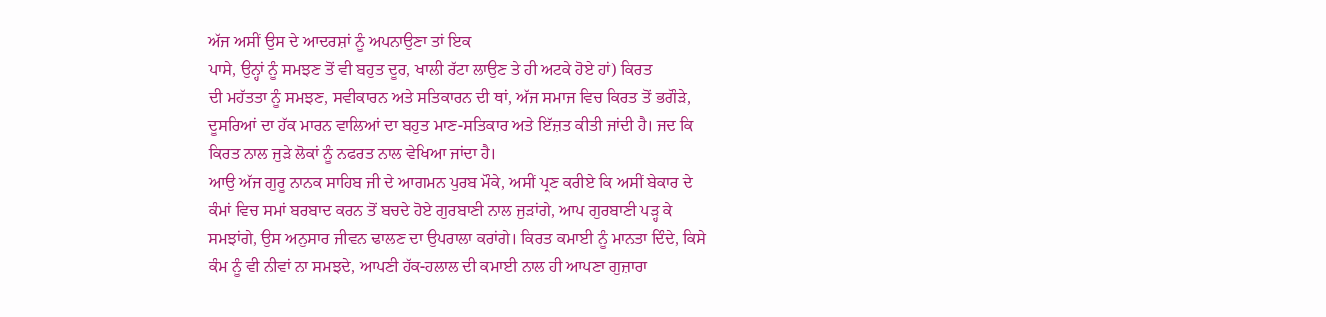ਅੱਜ ਅਸੀਂ ਉਸ ਦੇ ਆਦਰਸ਼ਾਂ ਨੂੰ ਅਪਨਾਉਣਾ ਤਾਂ ਇਕ
ਪਾਸੇ, ਉਨ੍ਹਾਂ ਨੂੰ ਸਮਝਣ ਤੋਂ ਵੀ ਬਹੁਤ ਦੂਰ, ਖਾਲੀ ਰੱਟਾ ਲਾਉਣ ਤੇ ਹੀ ਅਟਕੇ ਹੋਏ ਹਾਂ) ਕਿਰਤ
ਦੀ ਮਹੱਤਤਾ ਨੂੰ ਸਮਝਣ, ਸਵੀਕਾਰਨ ਅਤੇ ਸਤਿਕਾਰਨ ਦੀ ਥਾਂ, ਅੱਜ ਸਮਾਜ ਵਿਚ ਕਿਰਤ ਤੋਂ ਭਗੌੜੇ,
ਦੂਸਰਿਆਂ ਦਾ ਹੱਕ ਮਾਰਨ ਵਾਲਿਆਂ ਦਾ ਬਹੁਤ ਮਾਣ-ਸਤਿਕਾਰ ਅਤੇ ਇੱਜ਼ਤ ਕੀਤੀ ਜਾਂਦੀ ਹੈ। ਜਦ ਕਿ
ਕਿਰਤ ਨਾਲ ਜੁੜੇ ਲੋਕਾਂ ਨੂੰ ਨਫਰਤ ਨਾਲ ਵੇਖਿਆ ਜਾਂਦਾ ਹੈ।
ਆਉ ਅੱਜ ਗੁਰੂ ਨਾਨਕ ਸਾਹਿਬ ਜੀ ਦੇ ਆਗਮਨ ਪੁਰਬ ਮੌਕੇ, ਅਸੀਂ ਪ੍ਰਣ ਕਰੀਏ ਕਿ ਅਸੀਂ ਬੇਕਾਰ ਦੇ
ਕੰਮਾਂ ਵਿਚ ਸਮਾਂ ਬਰਬਾਦ ਕਰਨ ਤੋਂ ਬਚਦੇ ਹੋਏ ਗੁਰਬਾਣੀ ਨਾਲ ਜੁੜਾਂਗੇ, ਆਪ ਗੁਰਬਾਣੀ ਪੜ੍ਹ ਕੇ
ਸਮਝਾਂਗੇ, ਉਸ ਅਨੁਸਾਰ ਜੀਵਨ ਢਾਲਣ ਦਾ ਉਪਰਾਲਾ ਕਰਾਂਗੇ। ਕਿਰਤ ਕਮਾਈ ਨੂੰ ਮਾਨਤਾ ਦਿੰਦੇ, ਕਿਸੇ
ਕੰਮ ਨੂੰ ਵੀ ਨੀਵਾਂ ਨਾ ਸਮਝਦੇ, ਆਪਣੀ ਹੱਕ-ਹਲਾਲ ਦੀ ਕਮਾਈ ਨਾਲ ਹੀ ਆਪਣਾ ਗੁਜ਼ਾਰਾ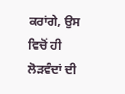ਕਰਾਂਗੇ, ਉਸ
ਵਿਚੋਂ ਹੀ ਲੋੜਵੰਦਾਂ ਦੀ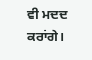ਵੀ ਮਦਦ ਕਰਾਂਗੇ।